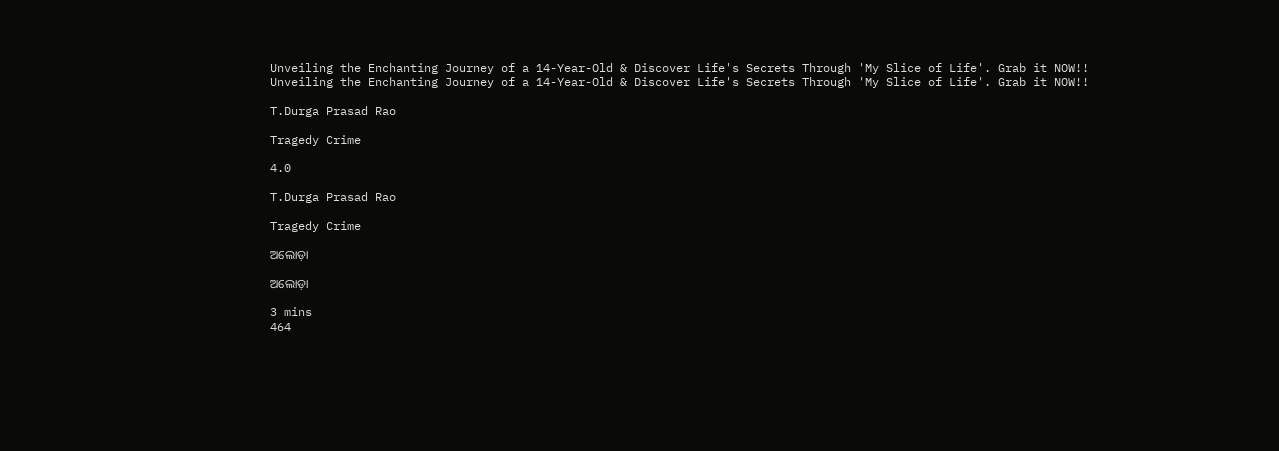Unveiling the Enchanting Journey of a 14-Year-Old & Discover Life's Secrets Through 'My Slice of Life'. Grab it NOW!!
Unveiling the Enchanting Journey of a 14-Year-Old & Discover Life's Secrets Through 'My Slice of Life'. Grab it NOW!!

T.Durga Prasad Rao

Tragedy Crime

4.0

T.Durga Prasad Rao

Tragedy Crime

ଅଲୋଡ଼ା

ଅଲୋଡ଼ା

3 mins
464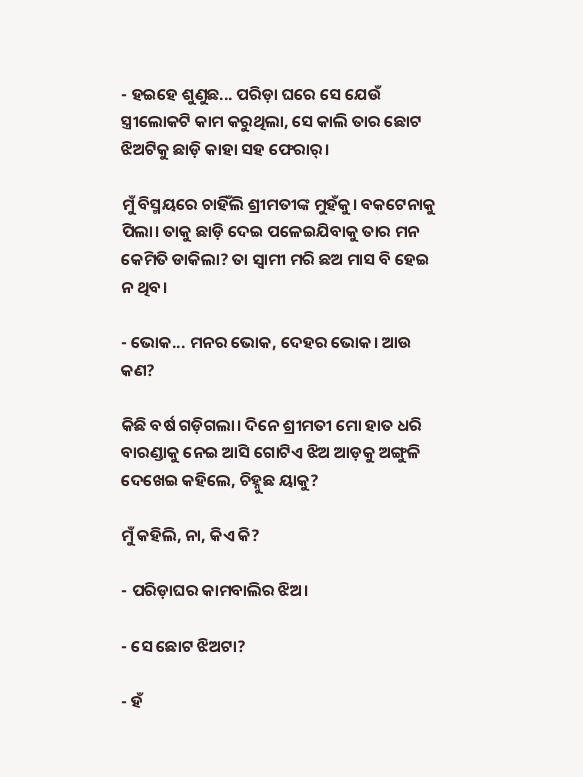- ହଇହେ ଶୁଣୁଛ... ପରିଡ଼ା ଘରେ ସେ ଯେଉଁ ସ୍ତ୍ରୀଲୋକଟି କାମ କରୁଥିଲା, ସେ କାଲି ତାର ଛୋଟ ଝିଅଟିକୁ ଛାଡ଼ି କାହା ସହ ଫେରାର୍।

ମୁଁ ବିସ୍ମୟରେ ଚାହିଁଲି ଶ୍ରୀମତୀଙ୍କ ମୁହଁକୁ। ବକଟେନାକୁ ପିଲା। ତାକୁ ଛାଡ଼ି ଦେଇ ପଳେଇଯିବାକୁ ତାର ମନ କେମିତି ଡାକିଲା? ତା ସ୍ୱାମୀ ମରି ଛଅ ମାସ ବି ହେଇ ନ ଥିବ।

- ଭୋକ... ମନର ଭୋକ, ଦେହର ଭୋକ। ଆଉ କଣ?

କିଛି ବର୍ଷ ଗଡ଼ିଗଲା। ଦିନେ ଶ୍ରୀମତୀ ମୋ ହାତ ଧରି ବାରଣ୍ଡାକୁ ନେଇ ଆସି ଗୋଟିଏ ଝିଅ ଆଡ଼କୁ ଅଙ୍ଗୁଳି ଦେଖେଇ କହିଲେ, ଚିହ୍ନୁଛ ୟାକୁ?

ମୁଁ କହିଲି, ନା, କିଏ କି?

- ପରିଡ଼ାଘର କାମବାଲିର ଝିଅ।

- ସେ ଛୋଟ ଝିଅଟା?

- ହଁ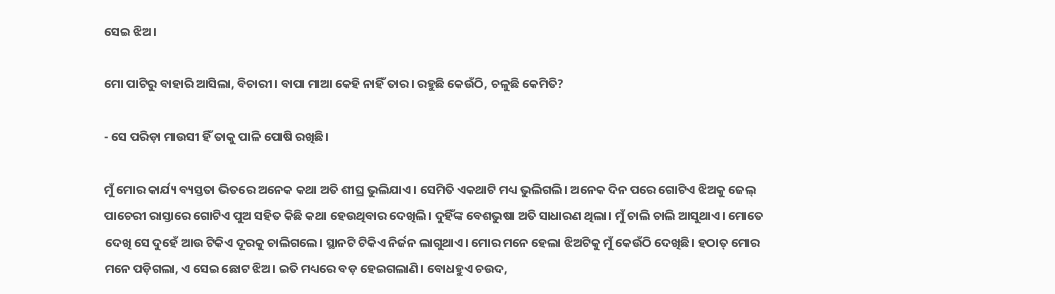ସେଇ ଝିଅ।

ମୋ ପାଟିରୁ ବାହାରି ଆସିଲା, ବିଚାରୀ। ବାପା ମାଆ କେହି ନାହିଁ ତାର। ରହୁଛି କେଉଁଠି, ଚଳୁଛି କେମିତି?

- ସେ ପରିଡ଼ା ମାଉସୀ ହିଁ ତାକୁ ପାଳି ପୋଷି ରଖିଛି।

ମୁଁ ମୋର କାର୍ଯ୍ୟ ବ୍ୟସ୍ତତା ଭିତରେ ଅନେକ କଥା ଅତି ଶୀଘ୍ର ଭୁଲିଯାଏ। ସେମିତି ଏକଥାଟି ମଧ୍ୟ ଭୁଲିଗଲି। ଅନେକ ଦିନ ପରେ ଗୋଟିଏ ଝିଅକୁ ଜେଲ୍ ପାଚେରୀ ରାସ୍ତାରେ ଗୋଟିଏ ପୁଅ ସହିତ କିଛି କଥା ହେଉଥିବାର ଦେଖିଲି। ଦୁହିଁଙ୍କ ବେଶଭୁଷା ଅତି ସାଧାରଣ ଥିଲା। ମୁଁ ଚାଲି ଚାଲି ଆସୁଥାଏ। ମୋତେ ଦେଖି ସେ ଦୁହେଁ ଆଉ ଟିକିଏ ଦୂରକୁ ଚାଲିଗଲେ। ସ୍ଥାନଟି ଟିକିଏ ନିର୍ଜନ ଲାଗୁଥାଏ। ମୋର ମନେ ହେଲା ଝିଅଟିକୁ ମୁଁ କେଉଁଠି ଦେଖିଛି। ହଠାତ୍ ମୋର ମନେ ପଡ଼ିଗଲା, ଏ ସେଇ ଛୋଟ ଝିଅ। ଇତି ମଧ୍ୟରେ ବଡ଼ ହେଇଗଲାଣି। ବୋଧହୁଏ ଚଉଦ,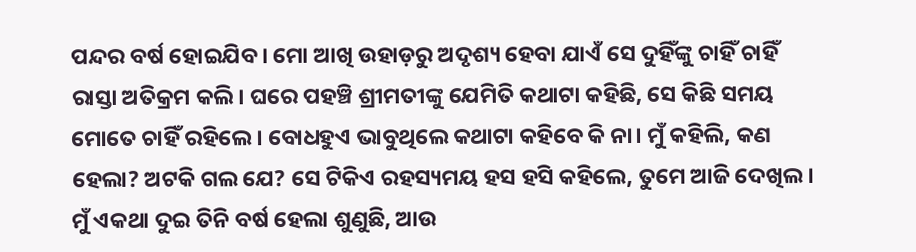ପନ୍ଦର ବର୍ଷ ହୋଇଯିବ। ମୋ ଆଖି ଉହାଡ଼ରୁ ଅଦୃଶ୍ୟ ହେବା ଯାଏଁ ସେ ଦୁହିଁଙ୍କୁ ଚାହିଁ ଚାହିଁ ରାସ୍ତା ଅତିକ୍ରମ କଲି। ଘରେ ପହଞ୍ଚି ଶ୍ରୀମତୀଙ୍କୁ ଯେମିତି କଥାଟା କହିଛି, ସେ କିଛି ସମୟ ମୋତେ ଚାହିଁ ରହିଲେ। ବୋଧହୁଏ ଭାବୁଥିଲେ କଥାଟା କହିବେ କି ନା। ମୁଁ କହିଲି, କଣ ହେଲା? ଅଟକି ଗଲ ଯେ? ସେ ଟିକିଏ ରହସ୍ୟମୟ ହସ ହସି କହିଲେ, ତୁମେ ଆଜି ଦେଖିଲ। ମୁଁ ଏକଥା ଦୁଇ ତିନି ବର୍ଷ ହେଲା ଶୁଣୁଛି, ଆଉ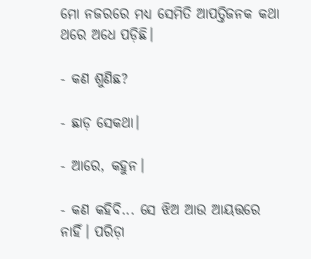ମୋ ନଜରରେ ମଧ୍ୟ ସେମିତି ଆପତ୍ତିଜନକ କଥା ଥରେ ଅଧେ ପଡ଼ିଛି।

- କଣ ଶୁଣିଛ?

- ଛାଡ଼ ସେକଥା।

- ଆରେ, କହୁନ।

- କଣ କହିବି... ସେ ଝିଅ ଆଉ ଆୟତ୍ତରେ ନାହିଁ। ପରିଡ଼ା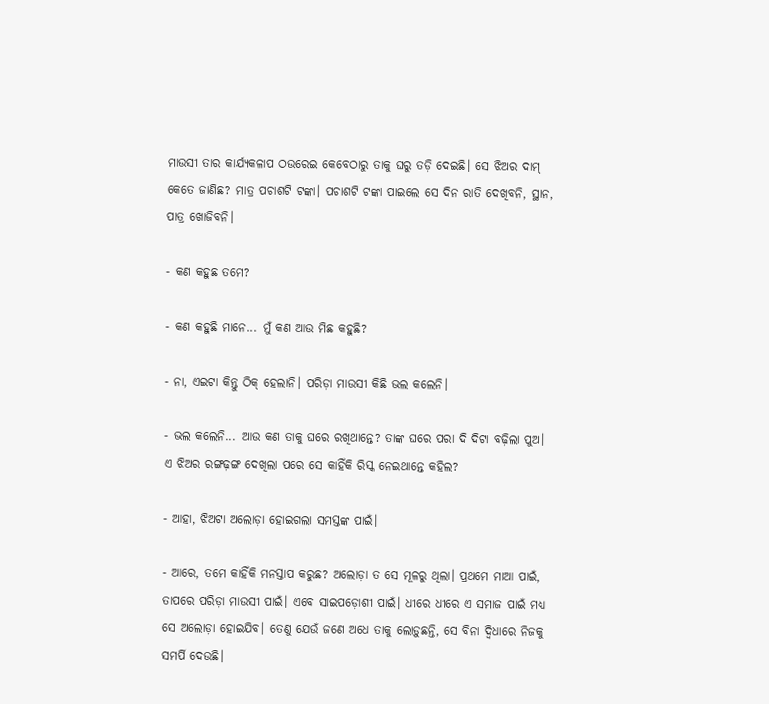ମାଉସୀ ତାର କାର୍ଯ୍ୟକଳାପ ଠଉରେଇ କେବେଠାରୁ ତାକୁ ଘରୁ ତଡ଼ି ଦେଇଛି। ସେ ଝିଅର ଦାମ୍ କେତେ ଜାଣିଛ? ମାତ୍ର ପଚାଶଟି ଟଙ୍କା। ପଚାଶଟି ଟଙ୍କା ପାଇଲେ ସେ ଦିନ ରାତି ଦେଖିବନି, ସ୍ଥାନ, ପାତ୍ର ଖୋଜିବନି।

- କଣ କହୁଛ ତମେ?

- କଣ କହୁଛି ମାନେ... ମୁଁ କଣ ଆଉ ମିଛ କହୁଛି?

- ନା, ଏଇଟା କିନ୍ତୁ ଠିକ୍ ହେଲାନି। ପରିଡ଼ା ମାଉସୀ କିଛି ଭଲ କଲେନି।

- ଭଲ କଲେନି... ଆଉ କଣ ତାକୁ ଘରେ ରଖିଥାନ୍ତେ? ତାଙ୍କ ଘରେ ପରା ଦି ଦିଟା ବଢ଼ିଲା ପୁଅ। ଏ ଝିଅର ରଙ୍ଗଢ଼ଙ୍ଗ ଦେଖିଲା ପରେ ସେ କାହିଁକି ରିସ୍କ ନେଇଥାନ୍ତେ କହିଲ?

- ଆହା, ଝିଅଟା ଅଲୋଡ଼ା ହୋଇଗଲା ସମସ୍ତଙ୍କ ପାଇଁ।

- ଆରେ, ତମେ କାହିଁକି ମନସ୍ତାପ କରୁଛ? ଅଲୋଡ଼ା ତ ସେ ମୂଳରୁ ଥିଲା। ପ୍ରଥମେ ମାଆ ପାଇଁ, ତାପରେ ପରିଡ଼ା ମାଉସୀ ପାଇଁ। ଏବେ ସାଇପଡ଼ୋଶୀ ପାଇଁ। ଧୀରେ ଧୀରେ ଏ ସମାଜ ପାଇଁ ମଧ୍ୟ ସେ ଅଲୋଡ଼ା ହୋଇଯିବ। ତେଣୁ ଯେଉଁ ଜଣେ ଅଧେ ତାକୁ ଲୋଡ଼ୁଛନ୍ତି, ସେ ବିନା ଦ୍ୱିଧାରେ ନିଜକୁ ସମର୍ପି ଦେଉଛି।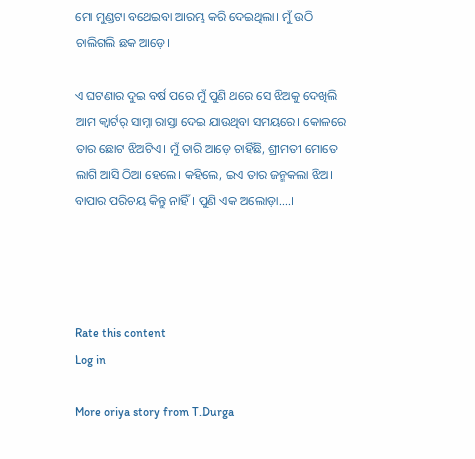ମୋ ମୁଣ୍ଡଟା ବଥେଇବା ଆରମ୍ଭ କରି ଦେଇଥିଲା। ମୁଁ ଉଠି ଚାଲିଗଲି ଛକ ଆଡ଼େ।

ଏ ଘଟଣାର ଦୁଇ ବର୍ଷ ପରେ ମୁଁ ପୁଣି ଥରେ ସେ ଝିଅକୁ ଦେଖିଲି ଆମ କ୍ୱାର୍ଟର୍ ସାମ୍ନା ରାସ୍ତା ଦେଇ ଯାଉଥିବା ସମୟରେ। କୋଳରେ ତାର ଛୋଟ ଝିଅଟିଏ। ମୁଁ ତାରି ଆଡ଼େ ଚାହିଁଛି, ଶ୍ରୀମତୀ ମୋତେ ଲାଗି ଆସି ଠିଆ ହେଲେ। କହିଲେ, ଇଏ ତାର ଜନ୍ମକଲା ଝିଅ। ବାପାର ପରିଚୟ କିନ୍ତୁ ନାହିଁ। ପୁଣି ଏକ ଅଲୋଡ଼ା....।




Rate this content
Log in

More oriya story from T.Durga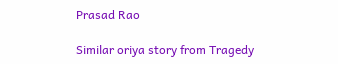Prasad Rao

Similar oriya story from Tragedy